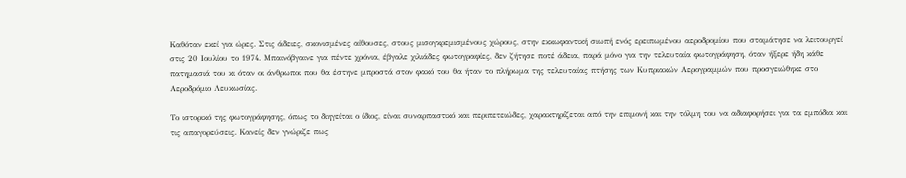Καθόταν εκεί για ώρες. Στις άδειες, σκονισμένες αίθουσες, στους μισογκρεμισμένους χώρους, στην εκκωφαντική σιωπή ενός ερειπωμένου αεροδρομίου που σταμάτησε να λειτουργεί στις 20 Ιουλίου το 1974. Μπαινόβγαινε για πέντε χρόνια, έβγαλε χιλιάδες φωτογραφίες, δεν ζήτησε ποτέ άδεια, παρά μόνο για την τελευταία φωτογράφηση, όταν ήξερε ήδη κάθε πατημασιά του κι όταν οι άνθρωποι που θα έστηνε μπροστά στον φακό του θα ήταν το πλήρωμα της τελευταίας πτήσης των Κυπριακών Αερογραμμών που προσγειώθηκε στο Αεροδρόμιο Λευκωσίας.

Το ιστορικό της φωτογράφησης, όπως το διηγείται ο ίδιος, είναι συναρπαστικό και περιπετειώδες, χαρακτηρίζεται από την επιμονή και την τόλμη του να αδιαφορήσει για τα εμπόδια και τις απαγορεύσεις. Κανείς δεν γνώριζε πως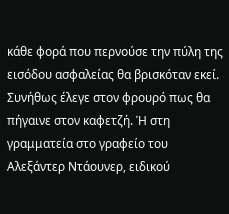κάθε φορά που περνούσε την πύλη της εισόδου ασφαλείας θα βρισκόταν εκεί. Συνήθως έλεγε στον φρουρό πως θα πήγαινε στον καφετζή. Ή στη γραμματεία στο γραφείο του Αλεξάντερ Ντάουνερ, ειδικού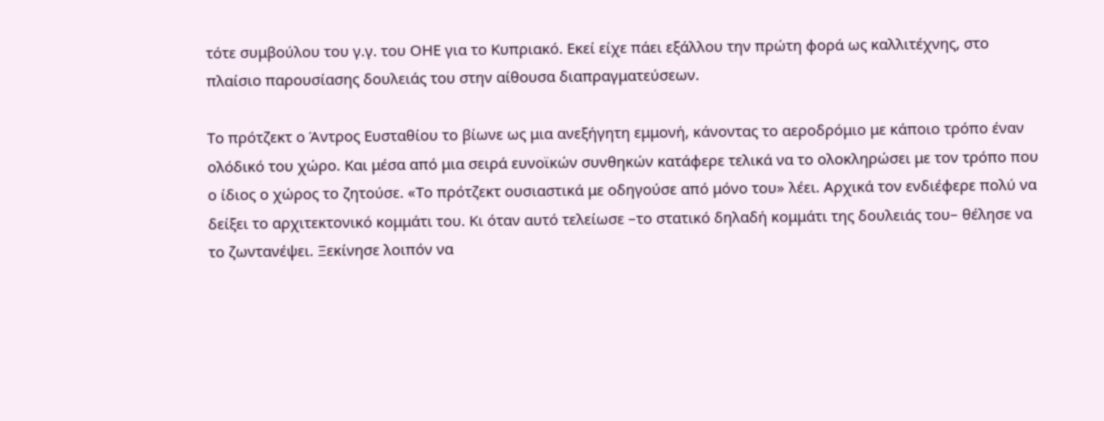τότε συμβούλου του γ.γ. του ΟΗΕ για το Κυπριακό. Εκεί είχε πάει εξάλλου την πρώτη φορά ως καλλιτέχνης, στο πλαίσιο παρουσίασης δουλειάς του στην αίθουσα διαπραγματεύσεων.

Το πρότζεκτ ο Άντρος Ευσταθίου το βίωνε ως μια ανεξήγητη εμμονή, κάνοντας το αεροδρόμιο με κάποιο τρόπο έναν ολόδικό του χώρο. Και μέσα από μια σειρά ευνοϊκών συνθηκών κατάφερε τελικά να το ολοκληρώσει με τον τρόπο που ο ίδιος ο χώρος το ζητούσε. «Το πρότζεκτ ουσιαστικά με οδηγούσε από μόνο του» λέει. Αρχικά τον ενδιέφερε πολύ να δείξει το αρχιτεκτονικό κομμάτι του. Κι όταν αυτό τελείωσε –το στατικό δηλαδή κομμάτι της δουλειάς του– θέλησε να το ζωντανέψει. Ξεκίνησε λοιπόν να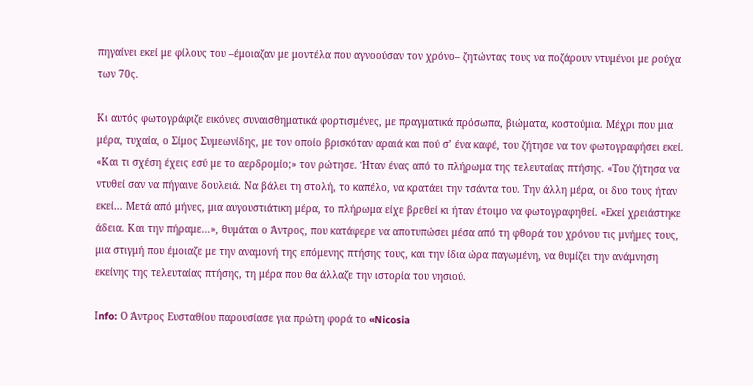πηγαίνει εκεί με φίλους του –έμοιαζαν με μοντέλα που αγνοούσαν τον χρόνο– ζητώντας τους να ποζάρουν ντυμένοι με ρούχα των 70ς.

Κι αυτός φωτογράφιζε εικόνες συναισθηματικά φορτισμένες, με πραγματικά πρόσωπα, βιώματα, κοστούμια. Μέχρι που μια μέρα, τυχαία, ο Σίμος Συμεωνίδης, με τον οποίο βρισκόταν αραιά και πού σ’ ένα καφέ, του ζήτησε να τον φωτογραφήσει εκεί. «Και τι σχέση έχεις εσύ με το αερδρομίο;» τον ρώτησε. Ήταν ένας από το πλήρωμα της τελευταίας πτήσης. «Του ζήτησα να ντυθεί σαν να πήγαινε δουλειά. Να βάλει τη στολή, το καπέλο, να κρατάει την τσάντα του. Την άλλη μέρα, οι δυο τους ήταν εκεί… Μετά από μήνες, μια αυγουστιάτικη μέρα, το πλήρωμα είχε βρεθεί κι ήταν έτοιμο να φωτογραφηθεί. «Εκεί χρειάστηκε άδεια. Και την πήραμε…», θυμάται ο Άντρος, που κατάφερε να αποτυπώσει μέσα από τη φθορά του χρόνου τις μνήμες τους, μια στιγμή που έμοιαζε με την αναμονή της επόμενης πτήσης τους, και την ίδια ώρα παγωμένη, να θυμίζει την ανάμνηση εκείνης της τελευταίας πτήσης, τη μέρα που θα άλλαζε την ιστορία του νησιού.

Ιnfo: Ο Άντρος Ευσταθίου παρουσίασε για πρώτη φορά το «Nicosia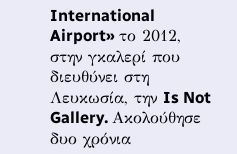International Airport» το 2012, στην γκαλερί που διευθύνει στη Λευκωσία, την Is Not Gallery. Ακολούθησε δυο χρόνια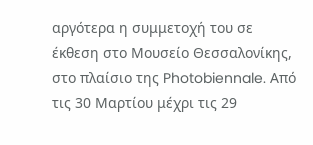αργότερα η συμμετοχή του σε έκθεση στο Μουσείο Θεσσαλονίκης, στο πλαίσιο της Photobiennale. Από τις 30 Μαρτίου μέχρι τις 29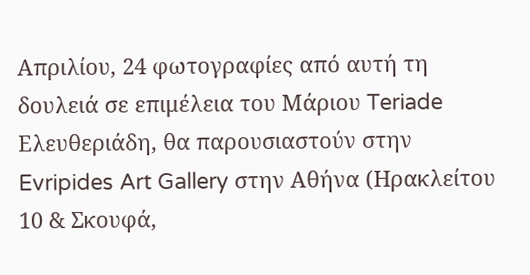Απριλίου, 24 φωτογραφίες από αυτή τη δουλειά σε επιμέλεια του Μάριου Teriade Ελευθεριάδη, θα παρουσιαστούν στην Evripides Art Gallery στην Αθήνα (Ηρακλείτου 10 & Σκουφά,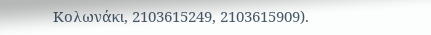Κολωνάκι, 2103615249, 2103615909).